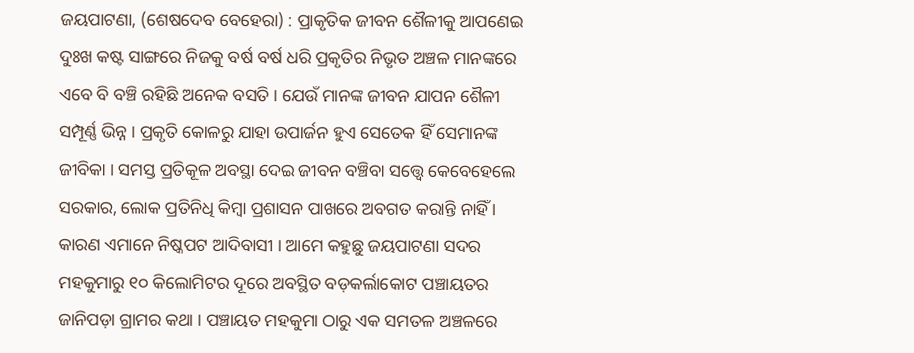ଜୟପାଟଣା, (ଶେଷଦେବ ବେହେରା) : ପ୍ରାକୃତିକ ଜୀବନ ଶୈଳୀକୁ ଆପଣେଇ ଦୁଃଖ କଷ୍ଟ ସାଙ୍ଗରେ ନିଜକୁ ବର୍ଷ ବର୍ଷ ଧରି ପ୍ରକୃତିର ନିଭୃତ ଅଞ୍ଚଳ ମାନଙ୍କରେ ଏବେ ବି ବଞ୍ଚି ରହିଛି ଅନେକ ବସତି । ଯେଉଁ ମାନଙ୍କ ଜୀବନ ଯାପନ ଶୈଳୀ ସମ୍ପୂର୍ଣ୍ଣ ଭିନ୍ନ । ପ୍ରକୃତି କୋଳରୁ ଯାହା ଉପାର୍ଜନ ହୁଏ ସେତେକ ହିଁ ସେମାନଙ୍କ ଜୀବିକା । ସମସ୍ତ ପ୍ରତିକୂଳ ଅବସ୍ଥା ଦେଇ ଜୀବନ ବଞ୍ଚିବା ସତ୍ତ୍ୱେ କେବେହେଲେ ସରକାର, ଲୋକ ପ୍ରତିନିଧି କିମ୍ବା ପ୍ରଶାସନ ପାଖରେ ଅବଗତ କରାନ୍ତି ନାହିଁ । କାରଣ ଏମାନେ ନିଷ୍କପଟ ଆଦିବାସୀ । ଆମେ କହୁଛୁ ଜୟପାଟଣା ସଦର ମହକୁମାରୁ ୧୦ କିଲୋମିଟର ଦୂରେ ଅବସ୍ଥିତ ବଡ଼କର୍ଲାକୋଟ ପଞ୍ଚାୟତର ଜାନିପଡ଼ା ଗ୍ରାମର କଥା । ପଞ୍ଚାୟତ ମହକୁମା ଠାରୁ ଏକ ସମତଳ ଅଞ୍ଚଳରେ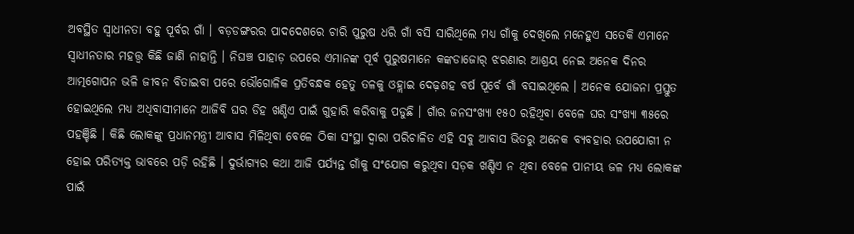ଅବସ୍ଥିତ ସ୍ଵାଧୀନତା ବହୁ ପୂର୍ବର ଗାଁ । ବଡ଼ଡଙ୍ଗରର ପାଦଦେଶରେ ଚାରି ପୁରୁଷ ଧରି ଗାଁ ବସି ସାରିଥିଲେ ମଧ୍ୟ ଗାଁକୁ ଦେଖିଲେ ମନେହୁଏ ସତେକି ଏମାନେ ସ୍ଵାଧୀନତାର ମହତ୍ତ୍ଵ କିଛି ଜାଣି ନାହାନ୍ତି । ନିଘଞ୍ଚ ପାହାଡ଼ ଉପରେ ଏମାନଙ୍କ ପୂର୍ବ ପୁରୁଷମାନେ କଙ୍କଡାଜୋର୍ ଝରଣାର ଆଶ୍ରୟ ନେଇ ଅନେକ ଦିନର ଆତ୍ମଗୋପନ ଭଳି ଜୀବନ ବିତାଇବା ପରେ ଭୌଗୋଳିକ ପ୍ରତିବନ୍ଧକ ହେତୁ ତଳକୁ ଓହ୍ଲାଇ ଦେଢ଼ଶହ ବର୍ଷ ପୂର୍ବେ ଗାଁ ବସାଇଥିଲେ । ଅନେକ ଯୋଜନା ପ୍ରସ୍ତୁତ ହୋଇଥିଲେ ମଧ୍ୟ ଅଧିବାସୀମାନେ ଆଜିବି ଘର ଡିହ ଖଣ୍ଡିଏ ପାଇଁ ଗୁହାରି କରିବାକୁ ପଡୁଛି । ଗାଁର ଜନସଂଖ୍ୟା ୧୫୦ ରହିଥିବା ବେଳେ ଘର ସଂଖ୍ୟା ୩୫ରେ ପହଞ୍ଚିଛି । କିଛି ଲୋକଙ୍କୁ ପ୍ରଧାନମନ୍ତ୍ରୀ ଆବାସ ମିଳିଥିବା ବେଳେ ଠିକା ସଂସ୍ଥା ଦ୍ଵାରା ପରିଚାଳିତ ଏହି ସବୁ ଆବାସ ଭିତରୁ ଅନେକ ବ୍ୟବହାର ଉପଯୋଗୀ ନ ହୋଇ ପରିତ୍ୟକ୍ତ ଭାବରେ ପଡ଼ି ରହିଛି । ଦୁର୍ଭାଗ୍ୟର କଥା ଆଜି ପର୍ଯ୍ୟନ୍ତ ଗାଁକୁ ସଂଯୋଗ କରୁଥିବା ସଡ଼କ ଖଣ୍ଡିଏ ନ ଥିବା ବେଳେ ପାନୀୟ ଜଳ ମଧ୍ୟ ଲୋକଙ୍କ ପାଇଁ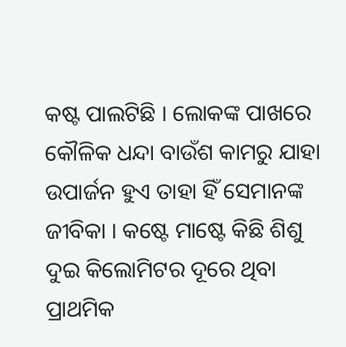କଷ୍ଟ ପାଲଟିଛି । ଲୋକଙ୍କ ପାଖରେ କୌଳିକ ଧନ୍ଦା ବାଉଁଶ କାମରୁ ଯାହା ଉପାର୍ଜନ ହୁଏ ତାହା ହିଁ ସେମାନଙ୍କ ଜୀବିକା । କଷ୍ଟେ ମାଷ୍ଟେ କିଛି ଶିଶୁ ଦୁଇ କିଲୋମିଟର ଦୂରେ ଥିବା ପ୍ରାଥମିକ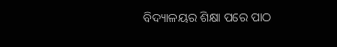ବିଦ୍ୟାଳୟର ଶିକ୍ଷା ପରେ ପାଠ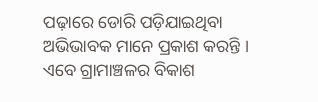ପଢ଼ାରେ ଡୋରି ପଡ଼ିଯାଇଥିବା ଅଭିଭାବକ ମାନେ ପ୍ରକାଶ କରନ୍ତି । ଏବେ ଗ୍ରାମାଞ୍ଚଳର ବିକାଶ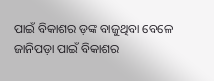ପାଇଁ ବିକାଶର ଡ଼ଙ୍କ ବାଜୁଥିବା ବେଳେ ଜାନିପଡ଼ା ପାଇଁ ବିକାଶର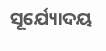ସୂର୍ଯ୍ୟୋଦୟ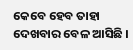କେବେ ହେବ ତାହା ଦେଖବାର ବେଳ ଆସିଛି ।